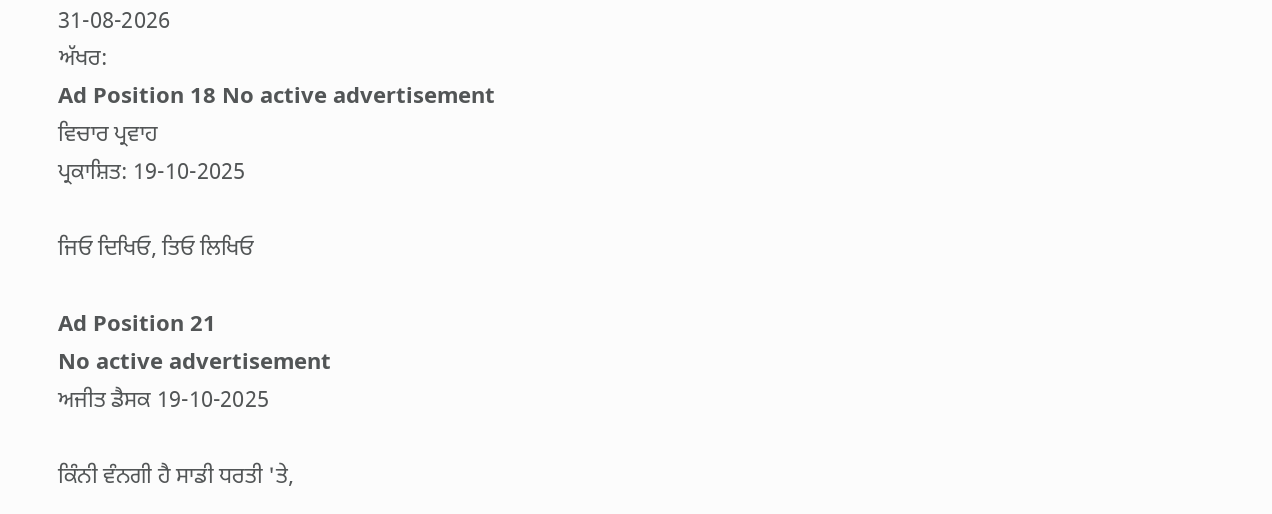31-08-2026
ਅੱਖਰ:
Ad Position 18 No active advertisement
ਵਿਚਾਰ ਪ੍ਰਵਾਹ
ਪ੍ਰਕਾਸ਼ਿਤ: 19-10-2025

ਜਿਓ ਦਿਖਿਓ, ਤਿਓ ਲਿਖਿਓ

Ad Position 21
No active advertisement
ਅਜੀਤ ਡੈਸਕ 19-10-2025

ਕਿੰਨੀ ਵੰਨਗੀ ਹੈ ਸਾਡੀ ਧਰਤੀ 'ਤੇ,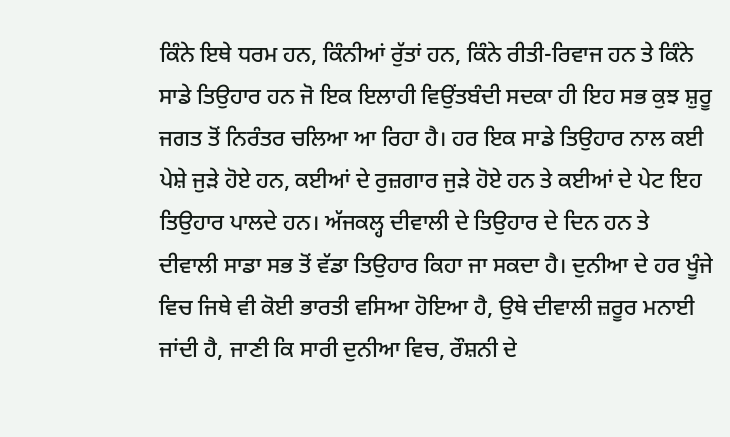ਕਿੰਨੇ ਇਥੇ ਧਰਮ ਹਨ, ਕਿੰਨੀਆਂ ਰੁੱਤਾਂ ਹਨ, ਕਿੰਨੇ ਰੀਤੀ-ਰਿਵਾਜ ਹਨ ਤੇ ਕਿੰਨੇ ਸਾਡੇ ਤਿਉਹਾਰ ਹਨ ਜੋ ਇਕ ਇਲਾਹੀ ਵਿਉਂਤਬੰਦੀ ਸਦਕਾ ਹੀ ਇਹ ਸਭ ਕੁਝ ਸ਼ੁਰੂ ਜਗਤ ਤੋਂ ਨਿਰੰਤਰ ਚਲਿਆ ਆ ਰਿਹਾ ਹੈ। ਹਰ ਇਕ ਸਾਡੇ ਤਿਉਹਾਰ ਨਾਲ ਕਈ ਪੇਸ਼ੇ ਜੁੜੇ ਹੋਏ ਹਨ, ਕਈਆਂ ਦੇ ਰੁਜ਼ਗਾਰ ਜੁੜੇ ਹੋਏ ਹਨ ਤੇ ਕਈਆਂ ਦੇ ਪੇਟ ਇਹ ਤਿਉਹਾਰ ਪਾਲਦੇ ਹਨ। ਅੱਜਕਲ੍ਹ ਦੀਵਾਲੀ ਦੇ ਤਿਉਹਾਰ ਦੇ ਦਿਨ ਹਨ ਤੇ ਦੀਵਾਲੀ ਸਾਡਾ ਸਭ ਤੋਂ ਵੱਡਾ ਤਿਉਹਾਰ ਕਿਹਾ ਜਾ ਸਕਦਾ ਹੈ। ਦੁਨੀਆ ਦੇ ਹਰ ਖੂੰਜੇ ਵਿਚ ਜਿਥੇ ਵੀ ਕੋਈ ਭਾਰਤੀ ਵਸਿਆ ਹੋਇਆ ਹੈ, ਉਥੇ ਦੀਵਾਲੀ ਜ਼ਰੂਰ ਮਨਾਈ ਜਾਂਦੀ ਹੈ, ਜਾਣੀ ਕਿ ਸਾਰੀ ਦੁਨੀਆ ਵਿਚ, ਰੌਸ਼ਨੀ ਦੇ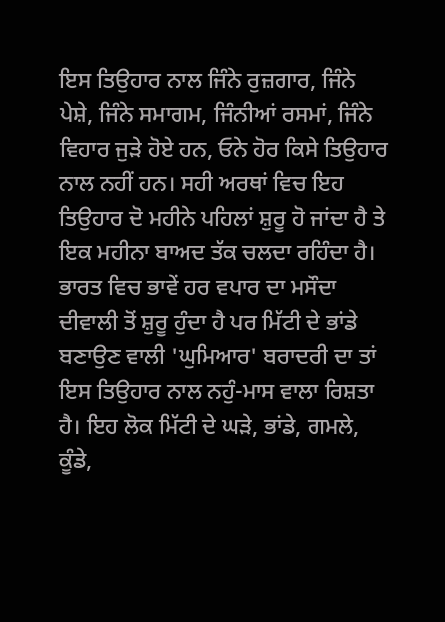ਇਸ ਤਿਉਹਾਰ ਨਾਲ ਜਿੰਨੇ ਰੁਜ਼ਗਾਰ, ਜਿੰਨੇ ਪੇਸ਼ੇ, ਜਿੰਨੇ ਸਮਾਗਮ, ਜਿੰਨੀਆਂ ਰਸਮਾਂ, ਜਿੰਨੇ ਵਿਹਾਰ ਜੁੜੇ ਹੋਏ ਹਨ, ਓਨੇ ਹੋਰ ਕਿਸੇ ਤਿਉਹਾਰ ਨਾਲ ਨਹੀਂ ਹਨ। ਸਹੀ ਅਰਥਾਂ ਵਿਚ ਇਹ ਤਿਉਹਾਰ ਦੋ ਮਹੀਨੇ ਪਹਿਲਾਂ ਸ਼ੁਰੂ ਹੋ ਜਾਂਦਾ ਹੈ ਤੇ ਇਕ ਮਹੀਨਾ ਬਾਅਦ ਤੱਕ ਚਲਦਾ ਰਹਿੰਦਾ ਹੈ। ਭਾਰਤ ਵਿਚ ਭਾਵੇਂ ਹਰ ਵਪਾਰ ਦਾ ਮਸੌਦਾ ਦੀਵਾਲੀ ਤੋਂ ਸ਼ੁਰੂ ਹੁੰਦਾ ਹੈ ਪਰ ਮਿੱਟੀ ਦੇ ਭਾਂਡੇ ਬਣਾਉਣ ਵਾਲੀ 'ਘੁਮਿਆਰ' ਬਰਾਦਰੀ ਦਾ ਤਾਂ ਇਸ ਤਿਉਹਾਰ ਨਾਲ ਨਹੁੰ-ਮਾਸ ਵਾਲਾ ਰਿਸ਼ਤਾ ਹੈ। ਇਹ ਲੋਕ ਮਿੱਟੀ ਦੇ ਘੜੇ, ਭਾਂਡੇ, ਗਮਲੇ, ਕੂੰਡੇ,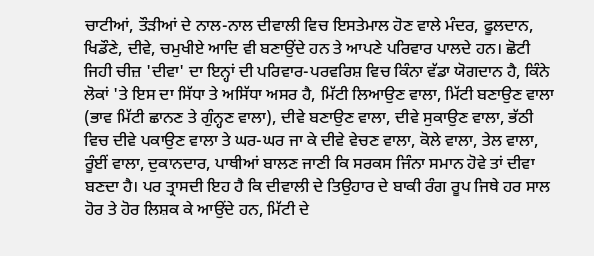ਚਾਟੀਆਂ, ਤੌੜੀਆਂ ਦੇ ਨਾਲ-ਨਾਲ ਦੀਵਾਲੀ ਵਿਚ ਇਸਤੇਮਾਲ ਹੋਣ ਵਾਲੇ ਮੰਦਰ, ਫੂਲਦਾਨ, ਖਿਡੌਣੇ, ਦੀਵੇ, ਚਮੁਖੀਏ ਆਦਿ ਵੀ ਬਣਾਉਂਦੇ ਹਨ ਤੇ ਆਪਣੇ ਪਰਿਵਾਰ ਪਾਲਦੇ ਹਨ। ਛੋਟੀ ਜਿਹੀ ਚੀਜ਼ 'ਦੀਵਾ' ਦਾ ਇਨ੍ਹਾਂ ਦੀ ਪਰਿਵਾਰ-ਪਰਵਰਿਸ਼ ਵਿਚ ਕਿੰਨਾ ਵੱਡਾ ਯੋਗਦਾਨ ਹੈ, ਕਿੰਨੇ ਲੋਕਾਂ 'ਤੇ ਇਸ ਦਾ ਸਿੱਧਾ ਤੇ ਅਸਿੱਧਾ ਅਸਰ ਹੈ, ਮਿੱਟੀ ਲਿਆਉਣ ਵਾਲਾ, ਮਿੱਟੀ ਬਣਾਉਣ ਵਾਲਾ (ਭਾਵ ਮਿੱਟੀ ਛਾਨਣ ਤੇ ਗੁੰਨ੍ਹਣ ਵਾਲਾ), ਦੀਵੇ ਬਣਾਉਣ ਵਾਲਾ, ਦੀਵੇ ਸੁਕਾਉਣ ਵਾਲਾ, ਭੱਠੀ ਵਿਚ ਦੀਵੇ ਪਕਾਉਣ ਵਾਲਾ ਤੇ ਘਰ-ਘਰ ਜਾ ਕੇ ਦੀਵੇ ਵੇਚਣ ਵਾਲਾ, ਕੋਲੇ ਵਾਲਾ, ਤੇਲ ਵਾਲਾ, ਰੂੰਈਂ ਵਾਲਾ, ਦੁਕਾਨਦਾਰ, ਪਾਥੀਆਂ ਬਾਲਣ ਜਾਣੀ ਕਿ ਸਰਕਸ ਜਿੰਨਾ ਸਮਾਨ ਹੋਵੇ ਤਾਂ ਦੀਵਾ ਬਣਦਾ ਹੈ। ਪਰ ਤ੍ਰਾਸਦੀ ਇਹ ਹੈ ਕਿ ਦੀਵਾਲੀ ਦੇ ਤਿਉਹਾਰ ਦੇ ਬਾਕੀ ਰੰਗ ਰੂਪ ਜਿਥੇ ਹਰ ਸਾਲ ਹੋਰ ਤੇ ਹੋਰ ਲਿਸ਼ਕ ਕੇ ਆਉਂਦੇ ਹਨ, ਮਿੱਟੀ ਦੇ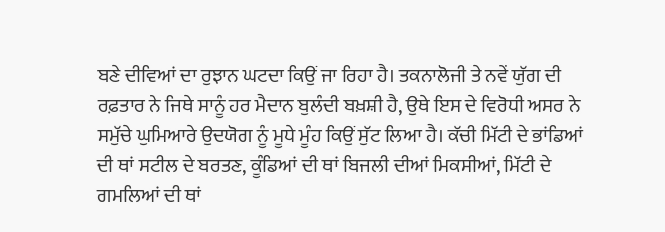ਬਣੇ ਦੀਵਿਆਂ ਦਾ ਰੁਝਾਨ ਘਟਦਾ ਕਿਉਂ ਜਾ ਰਿਹਾ ਹੈ। ਤਕਨਾਲੋਜੀ ਤੇ ਨਵੇਂ ਯੁੱਗ ਦੀ ਰਫ਼ਤਾਰ ਨੇ ਜਿਥੇ ਸਾਨੂੰ ਹਰ ਮੈਦਾਨ ਬੁਲੰਦੀ ਬਖ਼ਸ਼ੀ ਹੈ, ਉਥੇ ਇਸ ਦੇ ਵਿਰੋਧੀ ਅਸਰ ਨੇ ਸਮੁੱਚੇ ਘੁਮਿਆਰੇ ਉਦਯੋਗ ਨੂੰ ਮੂਧੇ ਮੂੰਹ ਕਿਉਂ ਸੁੱਟ ਲਿਆ ਹੈ। ਕੱਚੀ ਮਿੱਟੀ ਦੇ ਭਾਂਡਿਆਂ ਦੀ ਥਾਂ ਸਟੀਲ ਦੇ ਬਰਤਣ, ਕੂੰਡਿਆਂ ਦੀ ਥਾਂ ਬਿਜਲੀ ਦੀਆਂ ਮਿਕਸੀਆਂ, ਮਿੱਟੀ ਦੇ ਗਮਲਿਆਂ ਦੀ ਥਾਂ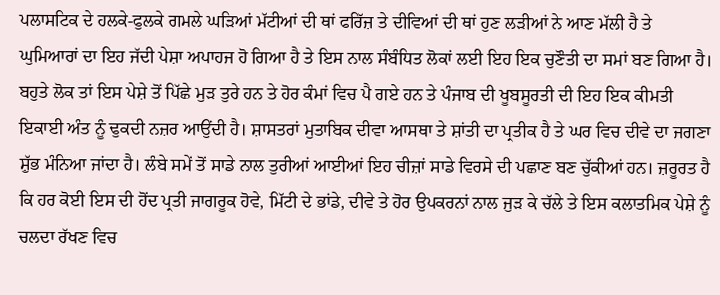ਪਲਾਸਟਿਕ ਦੇ ਹਲਕੇ-ਫੁਲਕੇ ਗਮਲੇ ਘੜਿਆਂ ਮੱਟੀਆਂ ਦੀ ਥਾਂ ਫਰਿੱਜ਼ ਤੇ ਦੀਵਿਆਂ ਦੀ ਥਾਂ ਹੁਣ ਲੜੀਆਂ ਨੇ ਆਣ ਮੱਲੀ ਹੈ ਤੇ ਘੁਮਿਆਰਾਂ ਦਾ ਇਹ ਜੱਦੀ ਪੇਸ਼ਾ ਅਪਾਹਜ ਹੋ ਗਿਆ ਹੈ ਤੇ ਇਸ ਨਾਲ ਸੰਬੰਧਿਤ ਲੋਕਾਂ ਲਈ ਇਹ ਇਕ ਚੁਣੌਤੀ ਦਾ ਸਮਾਂ ਬਣ ਗਿਆ ਹੈ। ਬਹੁਤੇ ਲੋਕ ਤਾਂ ਇਸ ਪੇਸ਼ੇ ਤੋਂ ਪਿੱਛੇ ਮੁੜ ਤੁਰੇ ਹਨ ਤੇ ਹੋਰ ਕੰਮਾਂ ਵਿਚ ਪੈ ਗਏ ਹਨ ਤੇ ਪੰਜਾਬ ਦੀ ਖੂਬਸੂਰਤੀ ਦੀ ਇਹ ਇਕ ਕੀਮਤੀ ਇਕਾਈ ਅੰਤ ਨੂੰ ਢੁਕਦੀ ਨਜ਼ਰ ਆਉਂਦੀ ਹੈ। ਸ਼ਾਸਤਰਾਂ ਮੁਤਾਬਿਕ ਦੀਵਾ ਆਸਥਾ ਤੇ ਸ਼ਾਂਤੀ ਦਾ ਪ੍ਰਤੀਕ ਹੈ ਤੇ ਘਰ ਵਿਚ ਦੀਵੇ ਦਾ ਜਗਣਾ ਸ਼ੁੱਭ ਮੰਨਿਆ ਜਾਂਦਾ ਹੈ। ਲੰਬੇ ਸਮੇਂ ਤੋਂ ਸਾਡੇ ਨਾਲ ਤੁਰੀਆਂ ਆਈਆਂ ਇਹ ਚੀਜ਼ਾਂ ਸਾਡੇ ਵਿਰਸੇ ਦੀ ਪਛਾਣ ਬਣ ਚੁੱਕੀਆਂ ਹਨ। ਜ਼ਰੂਰਤ ਹੈ ਕਿ ਹਰ ਕੋਈ ਇਸ ਦੀ ਹੋਂਦ ਪ੍ਰਤੀ ਜਾਗਰੂਕ ਹੋਵੇ, ਮਿੱਟੀ ਦੇ ਭਾਂਡੇ, ਦੀਵੇ ਤੇ ਹੋਰ ਉਪਕਰਨਾਂ ਨਾਲ ਜੁੜ ਕੇ ਚੱਲੇ ਤੇ ਇਸ ਕਲਾਤਮਿਕ ਪੇਸ਼ੇ ਨੂੰ ਚਲਦਾ ਰੱਖਣ ਵਿਚ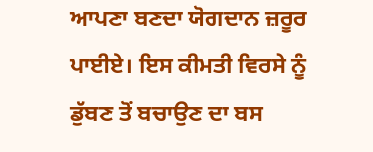ਆਪਣਾ ਬਣਦਾ ਯੋਗਦਾਨ ਜ਼ਰੂਰ ਪਾਈਏ। ਇਸ ਕੀਮਤੀ ਵਿਰਸੇ ਨੂੰ ਡੁੱਬਣ ਤੋਂ ਬਚਾਉਣ ਦਾ ਬਸ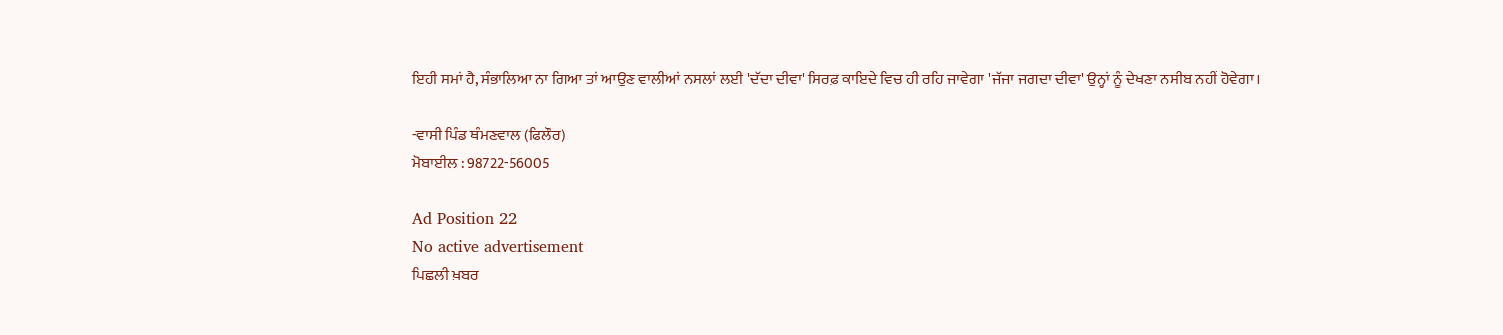ਇਹੀ ਸਮਾਂ ਹੈ, ਸੰਭਾਲਿਆ ਨਾ ਗਿਆ ਤਾਂ ਆਉਣ ਵਾਲੀਆਂ ਨਸਲਾਂ ਲਈ 'ਦੱਦਾ ਦੀਵਾ' ਸਿਰਫ਼ ਕਾਇਦੇ ਵਿਚ ਹੀ ਰਹਿ ਜਾਵੇਗਾ 'ਜੱਜਾ ਜਗਦਾ ਦੀਵਾ' ਉਨ੍ਹਾਂ ਨੂੰ ਦੇਖਣਾ ਨਸੀਬ ਨਹੀਂ ਹੋਵੇਗਾ।

-ਵਾਸੀ ਪਿੰਡ ਥੰਮਣਵਾਲ (ਫਿਲੌਰ)
ਮੋਬਾਈਲ : 98722-56005

Ad Position 22
No active advertisement
ਪਿਛਲੀ ਖ਼ਬਰ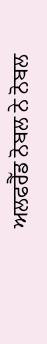ਅਲਫਰੈੱਡ ਨੋਬਲ ਨੇ ਨੋਬਲ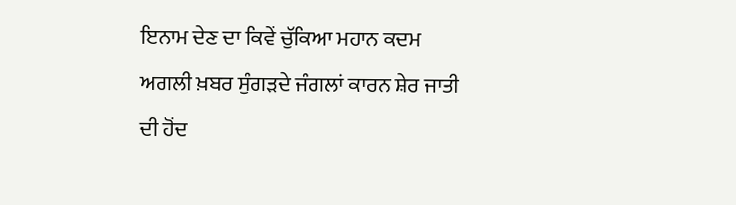ਇਨਾਮ ਦੇਣ ਦਾ ਕਿਵੇਂ ਚੁੱਕਿਆ ਮਹਾਨ ਕਦਮ ਅਗਲੀ ਖ਼ਬਰ ਸੁੰਗੜਦੇ ਜੰਗਲਾਂ ਕਾਰਨ ਸ਼ੇਰ ਜਾਤੀ ਦੀ ਹੋਂਦ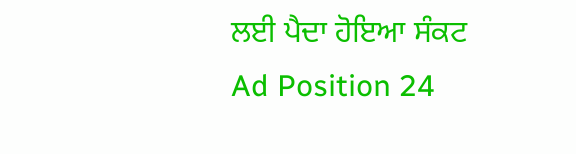ਲਈ ਪੈਦਾ ਹੋਇਆ ਸੰਕਟ
Ad Position 24